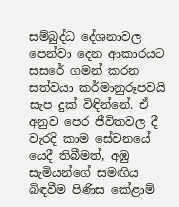සම්බුද්ධ දේශනාවල පෙන්වා දෙන ආකාරයට සසරේ ගමන් කරන සත්වයා කර්මානුරූපවයි සැප දුක් විඳින්නේ. ඒ අනුව පෙර ජීවිතවල දී වැරදි කාම සේවනයේ යෙදී තිබීමත්, අඹු සැමියන්ගේ සමඟිය බිඳවීම පිණිස කේළාම්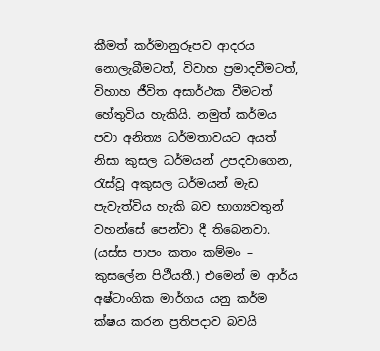කීමත් කර්මානුරූපව ආදරය නොලැබීමටත්, විවාහ ප්‍රමාදවීමටත්, විහාහ ජීවිත අසාර්ථක වීමටත් හේතුවිය හැකියි. නමුත් කර්මය පවා අනිත්‍ය ධර්මතාවයට අයත් නිසා කුසල ධර්මයන් උපදවාගෙන, රැස්වූ අකුසල ධර්මයන් මැඩ පැවැත්විය හැකි බව භාග්‍යවතුන් වහන්සේ පෙන්වා දී තිබෙනවා. (යස්ස පාපං කතං කම්මං – කුසලේන පිථීයතී.) එමෙන් ම ආර්ය අෂ්ටාංගික මාර්ගය යනු කර්ම ක්ෂය කරන ප්‍රතිපදාව බවයි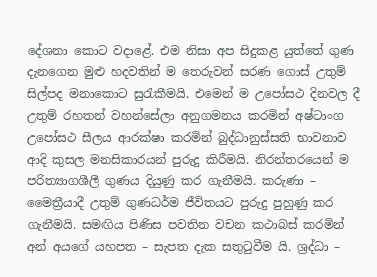දේශනා කොට වදාළේ. එම නිසා අප සිදුකළ යුත්තේ ගුණ දැනගෙන මුළු හදවතින් ම තෙරුවන් සරණ ගොස් උතුම් සිල්පද මනාකොට සුරැකීමයි. එමෙන් ම උපෝසථ දිනවල දී උතුම් රහතන් වහන්සේලා අනුගමනය කරමින් අෂ්ටාංග උපෝසථ සීලය ආරක්ෂා කරමින් බුද්ධානුස්සති භාවනාව ආදි කුසල මනසිකාරයන් පුරුදු කිරීමයි. නිරන්තරයෙන් ම පරිත්‍යාගශීලී ගුණය දියුණු කර ගැනීමයි. කරුණා – මෛත්‍රීයාදී උතුම් ගුණධර්ම ජීවිතයට පුරුදු පුහුණු කර ගැනීමයි. සමඟිය පිණිස පවතින වචන කථාබස් කරමින් අන් අයගේ යහපත – සැපත දැක සතුටුවීම යි. ශ්‍රද්ධා –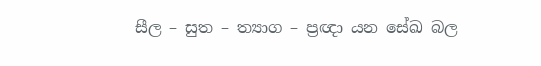සීල – සුත – ත්‍යාග – ප්‍රඥා යන සේඛ බල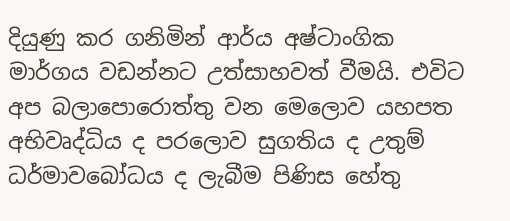දියුණු කර ගනිමින් ආර්ය අෂ්ටාංගික මාර්ගය වඩන්නට උත්සාහවත් වීමයි. එවිට අප බලාපොරොත්තු වන මෙලොව යහපත අභිවෘද්ධිය ද පරලොව සුගතිය ද උතුම් ධර්මාවබෝධය ද ලැබීම පිණිස හේතු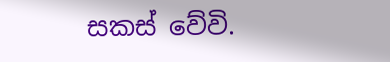සකස් වේවි.